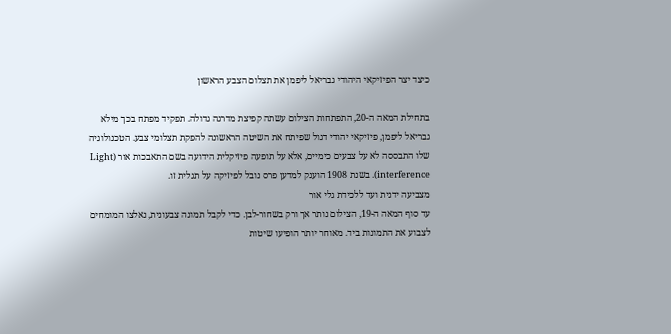כיצד יצר הפיזיקאי היהודי גבריאל ליפמן את תצלום הצבע הראשון

בתחילת המאה ה-20, התפתחות הצילום עשתה קפיצת מדרגה גדולה. תפקיד מפתח בכך מילא גבריאל ליפמן, פיזיקאי יהודי דגול שפיתח את השיטה הראשונה להפקת תצלומי צבע. הטכנולוגיה שלו התבססה לא על צבעים כימיים, אלא על תופעה פיזיקלית הידועה בשם התאבכות אור (Light interference). בשנת 1908 הוענק למדען פרס נובל לפיזיקה על תגלית זו.
מצביעה ידנית ועד ללכידת גלי אור
עד סוף המאה ה-19, הצילום נותר אך ורק בשחור-לבן. כדי לקבל תמונה צבעונית, נאלצו המומחים לצבוע את התמונות ביד. מאוחר יותר הופיעו שיטות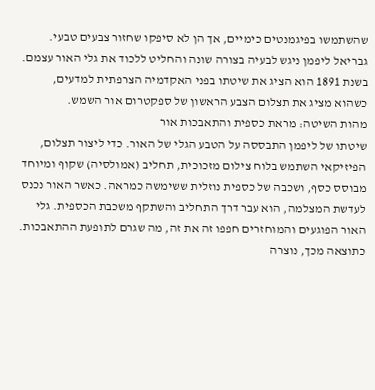שהשתמשו בפיגמנטים כימיים, אך הן לא סיפקו שחזור צבעים טבעי. גבריאל ליפמן ניגש לבעיה בצורה שונה והחליט ללכוד את גלי האור עצמם. בשנת 1891 הוא הציג את שיטתו בפני האקדמיה הצרפתית למדעים, כשהוא מציג את תצלום הצבע הראשון של ספקטרום אור השמש.
מהות השיטה: מראת כספית והתאבכות אור
שיטתו של ליפמן התבססה על הטבע הגלי של האור. כדי ליצור תצלום, הפיזיקאי השתמש בלוח צילום מזכוכית, תחליב (אמולסיה) שקוף ומיוחד מבוסס כסף, ושכבה של כספית נוזלית ששימשה כמראה. כאשר האור נכנס לעדשת המצלמה, הוא עבר דרך התחליב והשתקף משכבת הכספית. גלי האור הפוגעים והמוחזרים חפפו זה את זה, מה שגרם לתופעת ההתאבכות.
כתוצאה מכך, נוצרה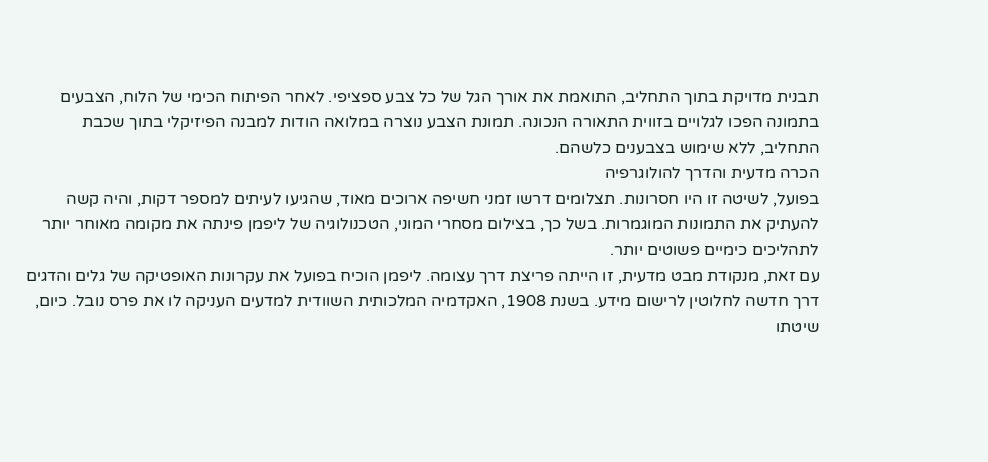תבנית מדויקת בתוך התחליב, התואמת את אורך הגל של כל צבע ספציפי. לאחר הפיתוח הכימי של הלוח, הצבעים בתמונה הפכו לגלויים בזווית התאורה הנכונה. תמונת הצבע נוצרה במלואה הודות למבנה הפיזיקלי בתוך שכבת התחליב, ללא שימוש בצבענים כלשהם.
הכרה מדעית והדרך להולוגרפיה
בפועל, לשיטה זו היו חסרונות. תצלומים דרשו זמני חשיפה ארוכים מאוד, שהגיעו לעיתים למספר דקות, והיה קשה להעתיק את התמונות המוגמרות. בשל כך, בצילום מסחרי המוני, הטכנולוגיה של ליפמן פינתה את מקומה מאוחר יותר לתהליכים כימיים פשוטים יותר.
עם זאת, מנקודת מבט מדעית, זו הייתה פריצת דרך עצומה. ליפמן הוכיח בפועל את עקרונות האופטיקה של גלים והדגים דרך חדשה לחלוטין לרישום מידע. בשנת 1908, האקדמיה המלכותית השוודית למדעים העניקה לו את פרס נובל. כיום, שיטתו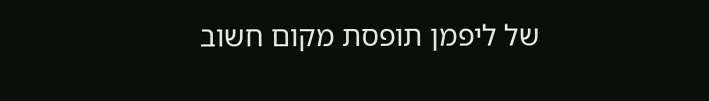של ליפמן תופסת מקום חשוב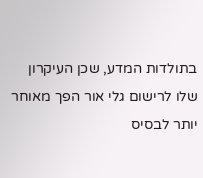בתולדות המדע, שכן העיקרון שלו לרישום גלי אור הפך מאוחר יותר לבסיס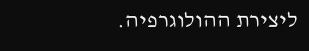ליצירת ההולוגרפיה.